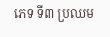ភេទ ទី៣ ប្រឈម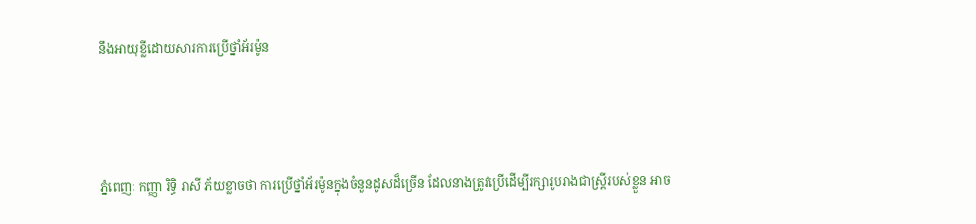នឹងអាយុខ្លីដោយសារការប្រើថ្នាំអ័រម៉ូន



ភ្នំពេញៈ កញ្ញា រិទិ្ធ រាសី ភ័យខ្លាចថា ការប្រើថ្នាំអ័រម៉ូនក្នុងចំនួនដូសដ៏ច្រើន ដែលនាងត្រូវប្រើដើម្បីរក្សារូបរាងជាស្រ្តីរបស់ខ្លួន អាច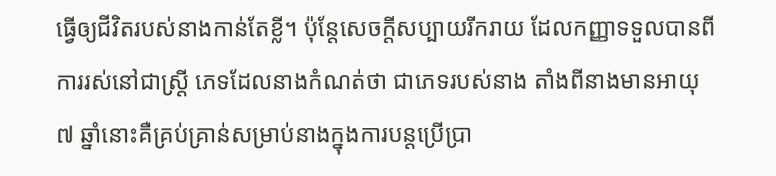ធ្វើឲ្យជីវិតរបស់នាងកាន់តែខ្លី។ ប៉ុន្តែសេចក្តីសប្បាយរីករាយ ដែលកញ្ញាទទួលបានពីការរស់នៅជាស្រ្តី ភេទដែលនាងកំណត់ថា ជាភេទរបស់នាង តាំងពីនាងមានអាយុ ៧ ឆ្នាំនោះគឺគ្រប់គ្រាន់សម្រាប់នាងក្នុងការបន្តប្រើប្រា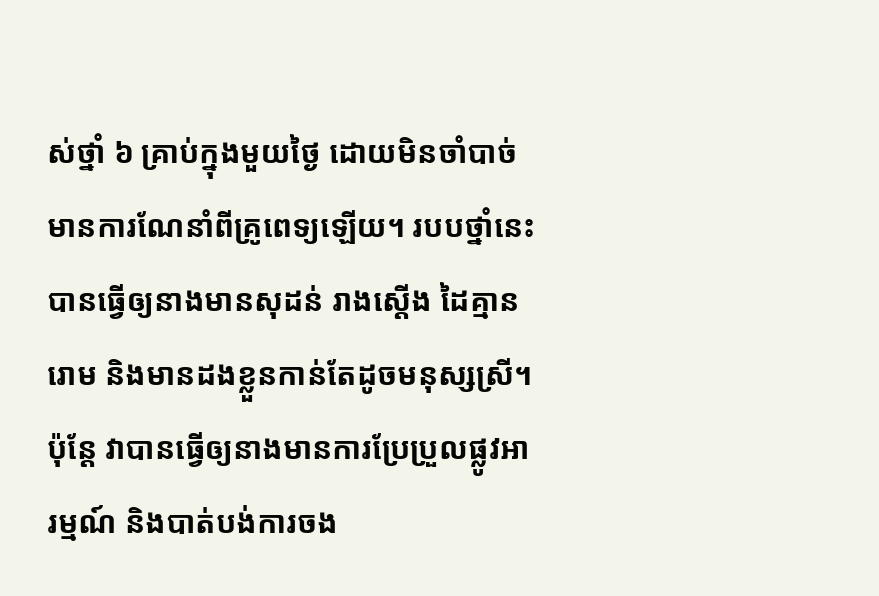ស់ថ្នាំ ៦ គ្រាប់ក្នុងមួយថ្ងៃ ដោយមិនចាំបាច់មានការណែនាំពីគ្រូពេទ្យឡើយ។ របបថ្នាំនេះបានធ្វើឲ្យនាងមានសុដន់ រាងស្តើង ដៃគ្មានរោម និងមានដងខ្លួនកាន់តែដូចមនុស្សស្រី។ ប៉ុន្តែ វាបានធ្វើឲ្យនាងមានការប្រែប្រួលផ្លូវអារម្មណ៍ និងបាត់បង់ការចង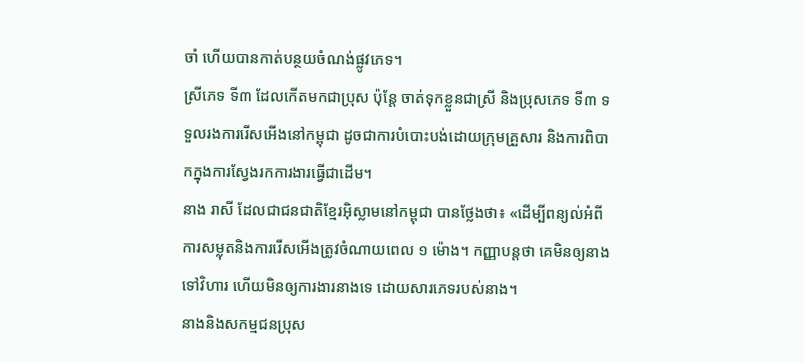ចាំ ហើយបានកាត់បន្ថយចំណង់ផ្លូវភេទ។
ស្រីភេទ ទី៣ ដែលកើតមកជាប្រុស ប៉ុន្តែ ចាត់ទុកខ្លួនជាស្រី និងប្រុសភេទ ទី៣ ទទួលរងការរើសអើងនៅកម្ពុជា ដូចជាការបំបោះបង់ដោយក្រុមគ្រួសារ និងការពិបាកក្នុងការស្វែងរកការងារធ្វើជាដើម។
នាង រាសី ដែលជាជនជាតិខ្មែរអ៊ិស្លាមនៅកម្ពុជា បានថ្លែងថា៖ «ដើម្បីពន្យល់អំពីការសម្លុតនិងការរើសអើងត្រូវចំណាយពេល ១ ម៉ោង។ កញ្ញាបន្តថា គេមិនឲ្យនាងទៅវិហារ ហើយមិនឲ្យការងារនាងទេ ដោយសារភេទរបស់នាង។
នាងនិងសកម្មជនប្រុស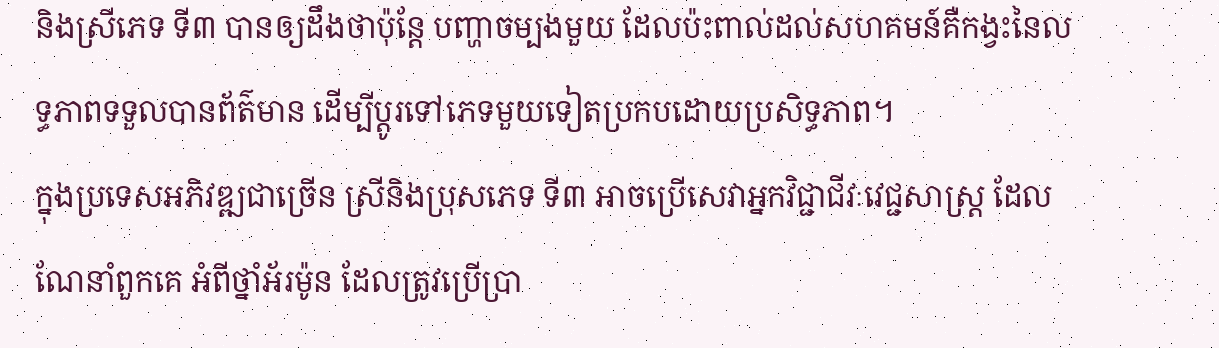និងស្រីភេទ ទី៣ បានឲ្យដឹងថាប៉ុន្តែ បញ្ហាចម្បងមួយ ដែលប៉ះពាល់ដល់សហគមន៍គឺកង្វះនៃលទ្ធភាពទទួលបានព័ត៌មាន ដើម្បីប្តូរទៅភេទមួយទៀតប្រកបដោយប្រសិទ្ធភាព។
ក្នុងប្រទេសអភិវឌ្ឍជាច្រើន ស្រីនិងប្រុសភេទ ទី៣ អាចប្រើសេវាអ្នកវិជ្ជាជីវៈវេជ្ជសាស្រ្ត ដែលណែនាំពួកគេ អំពីថ្នាំអ័រម៉ូន ដែលត្រូវប្រើប្រា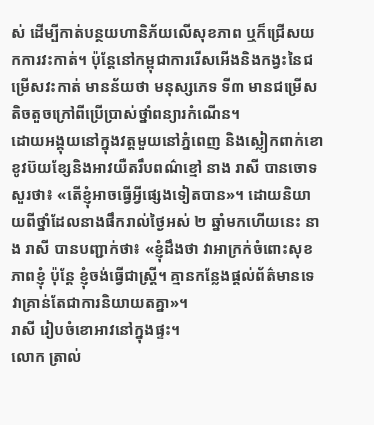ស់ ដើម្បីកាត់បន្ថយហានិភ័យលើសុខភាព ឬក៏ជ្រើសយកការវះកាត់។ ប៉ុន្តែនៅកម្ពុជាការរើសអើងនិងកង្វះនៃជម្រើសវះកាត់ មានន័យថា មនុស្សភេទ ទី៣ មានជម្រើសតិចតួចក្រៅពីប្រើប្រាស់ថ្នាំពន្យារកំណើន។
ដោយអង្គុយនៅក្នុងវត្តមួយនៅភ្នំពេញ និងស្លៀកពាក់ខោខូវប៊យខ្សែនិងអាវយឺតរឹបពណ៌ខ្មៅ នាង រាសី បានចោទសួរថា៖ «តើខ្ញុំអាចធ្វើអ្វីផ្សេងទៀតបាន»។ ដោយនិយាយពីថ្នាំដែលនាងផឹករាល់ថ្ងៃអស់ ២ ឆ្នាំមកហើយនេះ នាង រាសី បានបញ្ជាក់ថា៖ «ខ្ញុំដឹងថា វាអាក្រក់ចំពោះសុខភាពខ្ញុំ ប៉ុន្តែ ខ្ញុំចង់ធ្វើជាស្រ្តី។ គ្មានកន្លែងផ្តល់ព័ត៌មានទេ វាគ្រាន់តែជាការនិយាយតគ្នា»។
រាសី រៀបចំខោអាវនៅក្នុងផ្ទះ។
លោក ត្រាល់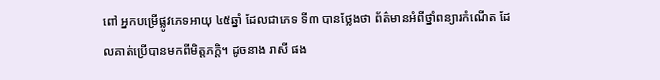ពៅ អ្នកបម្រើផ្លូវភេទអាយុ ៤៥ឆ្នាំ ដែលជាភេទ ទី៣ បានថ្លែងថា ព័ត៌មានអំពីថ្នាំពន្យារកំណើត ដែលគាត់ប្រើបានមកពីមិត្តភក្តិ។ ដូចនាង រាសី ផង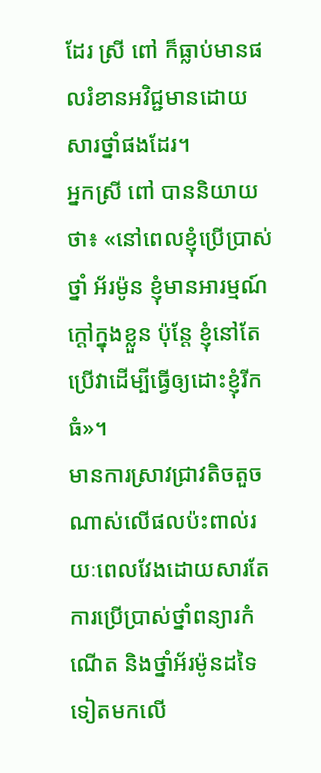ដែរ ស្រី ពៅ ក៏ធ្លាប់មានផលរំខានអវិជ្ជមានដោយសារថ្នាំផងដែរ។
អ្នកស្រី ពៅ បាននិយាយថា៖ «នៅពេលខ្ញុំប្រើប្រាស់ថ្នាំ អ័រម៉ូន ខ្ញុំមានអារម្មណ៍ក្តៅក្នុងខ្លួន ប៉ុន្តែ ខ្ញុំនៅតែប្រើវាដើម្បីធ្វើឲ្យដោះខ្ញុំរីកធំ»។
មានការស្រាវជ្រាវតិចតួចណាស់លើផលប៉ះពាល់រយៈពេលវែងដោយសារតែការប្រើប្រាស់ថ្នាំពន្យារកំណើត និងថ្នាំអ័រម៉ូនដទៃទៀតមកលើ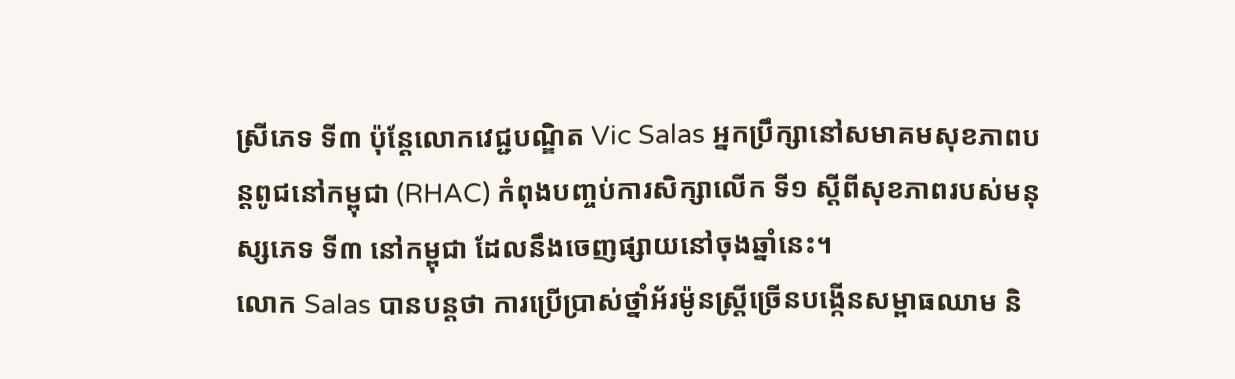ស្រីភេទ ទី៣ ប៉ុន្តែលោកវេជ្ជបណ្ឌិត Vic Salas អ្នកប្រឹក្សានៅសមាគមសុខភាពបន្តពូជនៅកម្ពុជា (RHAC) កំពុងបញ្ចប់ការសិក្សាលើក ទី១ ស្តីពីសុខភាពរបស់មនុស្សភេទ ទី៣ នៅកម្ពុជា ដែលនឹងចេញផ្សាយនៅចុងឆ្នាំនេះ។
លោក Salas បានបន្តថា ការប្រើប្រាស់ថ្នាំអ័រម៉ូនស្រ្តីច្រើនបង្កើនសម្ពាធឈាម និ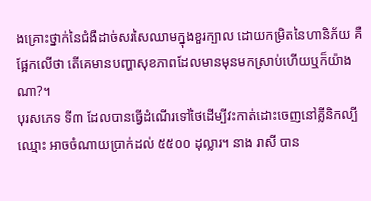ងគ្រោះថ្នាក់នៃជំងឺដាច់សរសៃឈាមក្នុងខួរក្បាល ដោយកម្រិតនៃហានិភ័យ គឺផ្អែកលើថា តើគេមានបញ្ហាសុខភាពដែលមានមុនមកស្រាប់ហើយឬក៏យ៉ាងណា?។
បុរសភេទ ទី៣ ដែលបានធ្វើដំណើរទៅថៃដើម្បីវះកាត់ដោះចេញនៅគ្លីនិកល្បីឈ្មោះ អាចចំណាយប្រាក់ដល់ ៥៥០០ ដុល្លារ។ នាង រាសី បាន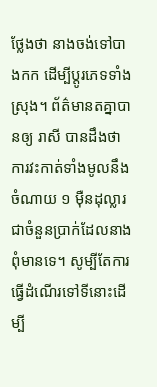ថ្លែងថា នាងចង់ទៅបាងកក ដើម្បីប្តូរភេទទាំងស្រុង។ ព័ត៌មានតគ្នាបានឲ្យ រាសី បានដឹងថា ការវះកាត់ទាំងមូលនឹងចំណាយ ១ ម៉ឺនដុល្លារ ជាចំនួនប្រាក់ដែលនាងពុំមានទេ។ សូម្បីតែការធ្វើដំណើរទៅទីនោះដើម្បី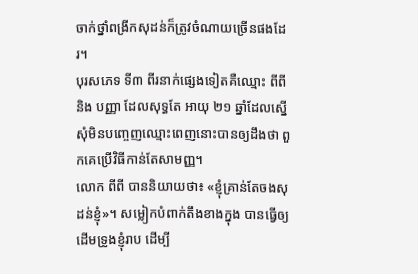ចាក់ថ្នាំពង្រីកសុដន់ក៏ត្រូវចំណាយច្រើនផងដែរ។
បុរសភេទ ទី៣ ពីរនាក់ផ្សេងទៀតគឺឈ្មោះ ពីពី និង បញ្ញា ដែលសុទ្ធតែ អាយុ ២១ ឆ្នាំដែលស្នើសុំមិនបញ្ចេញឈ្មោះពេញនោះបានឲ្យដឹងថា ពួកគេប្រើវិធីកាន់តែសាមញ្ញ។
លោក ពីពី បាននិយាយថា៖ «ខ្ញុំគ្រាន់តែចងសុដន់ខ្ញុំ»។ សម្លៀកបំពាក់តឹងខាងក្នុង បានធ្វើឲ្យដើមទ្រូងខ្ញុំរាប ដើម្បី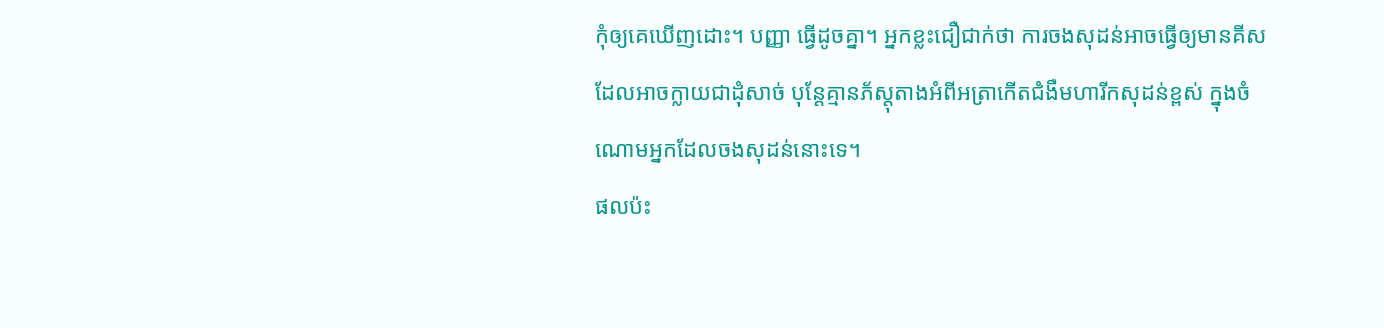កុំឲ្យគេឃើញដោះ។ បញ្ញា ធ្វើដូចគ្នា។ អ្នកខ្លះជឿជាក់ថា ការចងសុដន់អាចធ្វើឲ្យមានគីស ដែលអាចក្លាយជាដុំសាច់ បុន្តែគ្មានភ័ស្តុតាងអំពីអត្រាកើតជំងឺមហារីកសុដន់ខ្ពស់ ក្នុងចំណោមអ្នកដែលចងសុដន់នោះទេ។
ផលប៉ះ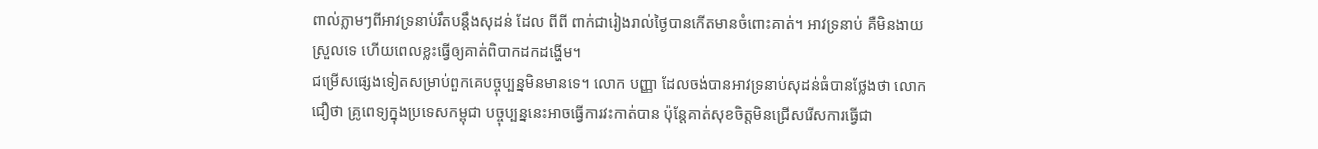ពាល់ភ្លាមៗពីអាវទ្រនាប់រឹតបន្តឹងសុដន់ ដែល ពីពី ពាក់ជារៀងរាល់ថ្ងៃបានកើតមានចំពោះគាត់។ អាវទ្រនាប់ គឺមិនងាយស្រួលទេ ហើយពេលខ្លះធ្វើឲ្យគាត់ពិបាកដកដង្ហើម។
ជម្រើសផ្សេងទៀតសម្រាប់ពួកគេបច្ចុប្បន្នមិនមានទេ។ លោក បញ្ញា ដែលចង់បានអាវទ្រនាប់សុដន់ធំបានថ្លែងថា លោកជឿថា គ្រូពេទ្យក្នុងប្រទេសកម្ពុជា បច្ចុប្បន្ននេះអាចធ្វើការវះកាត់បាន ប៉ុន្តែគាត់សុខចិត្តមិនជ្រើសរើសការធ្វើជា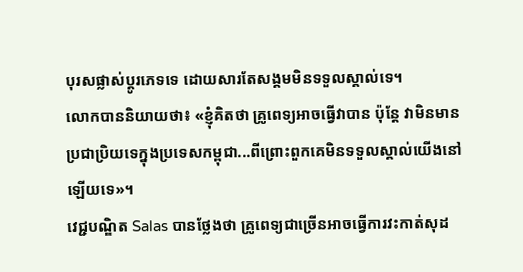បុរសផ្លាស់ប្តូរភេទទេ ដោយសារតែសង្គមមិនទទួលស្គាល់ទេ។
លោកបាននិយាយថា៖ «ខ្ញុំគិតថា គ្រូពេទ្យអាចធ្វើវាបាន ប៉ុន្តែ វាមិនមានប្រជាប្រិយទេក្នុងប្រទេសកម្ពុជា...ពីព្រោះពួកគេមិនទទួលស្គាល់យើងនៅឡើយទេ»។
វេជ្ជបណ្ឌិត Salas បានថ្លែងថា គ្រូពេទ្យជាច្រើនអាចធ្វើការវះកាត់សុដ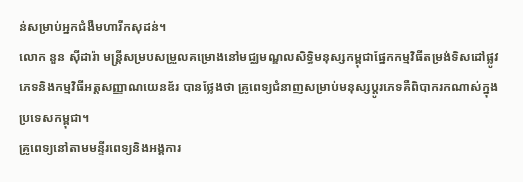ន់សម្រាប់អ្នកជំងឺមហារីកសុដន់។
លោក នួន ស៊ីដារ៉ា មន្រ្តីសម្របសម្រួលគម្រោងនៅមជ្ឈមណ្ឌលសិទ្ធិមនុស្សកម្ពុជាផ្នែកកម្មវិធីតម្រង់ទិសដៅផ្លូវភេទនិងកម្មវិធីអត្តសញ្ញាណយេនឌ័រ បានថ្លែងថា គ្រូពេទ្យជំនាញសម្រាប់មនុស្សប្តូរភេទគឺពិបាករកណាស់ក្នុងប្រទេសកម្ពុជា។
គ្រូពេទ្យនៅតាមមន្ទីរពេទ្យនិងអង្គការ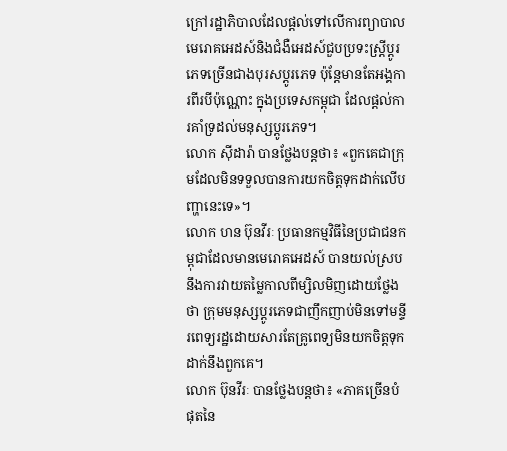ក្រៅរដ្ឋាភិបាលដែលផ្តល់ទៅលើការព្យាបាលមេរោគអេដស៍និងជំងឺអេដស៍ជួបប្រទះស្រ្តីប្តូរភេទច្រើនជាងបុរសប្តូរភេទ ប៉ុន្តែមានតែអង្គការពីរបីប៉ុណ្ណោះ ក្នុងប្រទេសកម្ពុជា ដែលផ្តល់ការគាំទ្រដល់មនុស្សប្តូរភេទ។
លោក ស៊ីដារ៉ា បានថ្លែងបន្តថា៖ «ពួកគេជាក្រុមដែលមិនទទួលបានការយកចិត្តទុកដាក់លើបញ្ហានេះទេ»។
លោក ហន ប៊ុនវីរៈ ប្រធានកម្មវិធីនៃប្រជាជនកម្ពុជាដែលមានមេរោគអេដស៍ បានយល់ស្របនឹងការវាយតម្លៃកាលពីម្សិលមិញដោយថ្លែងថា ក្រុមមនុស្សប្តូរភេទជាញឹកញាប់មិនទៅមន្ទីរពេទ្យរដ្ឋដោយសារតែគ្រូពេទ្យមិនយកចិត្តទុកដាក់នឹងពួកគេ។
លោក ប៊ុនវីរៈ បានថ្លែងបន្តថា៖ «ភាគច្រើនបំផុតនៃ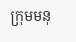ក្រុមមនុ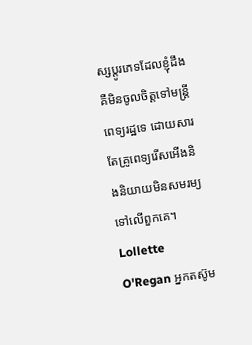ស្សប្តូរភេទដែលខ្ញុំដឹងគឺមិនចូលចិត្តទៅមន្រ្តីពេទ្យរដ្ឋទេ ដោយសារតែគ្រូពេទ្យរើសអើងនិងនិយាយមិនសមរម្យទៅលើពួកគេ។ Lollette O'Regan អ្នកតស៊ូម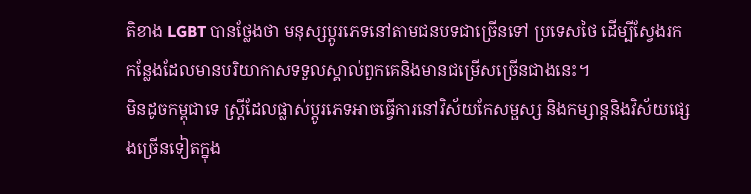តិខាង LGBT បានថ្លែងថា មនុស្សប្តូរភេទនៅតាមជនបទជាច្រើនទៅ ប្រទេសថៃ ដើម្បីស្វែងរកកន្លែងដែលមានបរិយាកាសទទួលស្គាល់ពួកគេនិងមានជម្រើសច្រើនជាងនេះ។
មិនដូចកម្ពុជាទេ ស្រ្តីដែលផ្លាស់ប្តូរភេទអាចធ្វើការនៅវិស័យកែសម្ផស្ស និងកម្សាន្តនិងវិស័យផ្សេងច្រើនទៀតក្នុង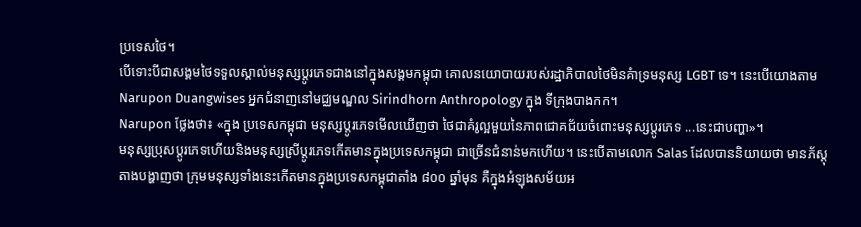ប្រទេសថៃ។
បើទោះបីជាសង្គមថៃទទួលស្គាល់មនុស្សប្តូរភេទជាងនៅក្នុងសង្គមកម្ពុជា គោលនយោបាយរបស់រដ្ឋាភិបាលថៃមិនគំាទ្រមនុស្ស LGBT ទេ។ នេះបើយោងតាម Narupon Duangwises អ្នកជំនាញនៅមជ្ឈមណ្ឌល Sirindhorn Anthropology ក្នុង ទីក្រុងបាងកក។
Narupon ថ្លែងថា៖ «ក្នុង ប្រទេសកម្ពុជា មនុស្សប្តូរភេទមើលឃើញថា ថៃជាគំរូល្អមួយនៃភាពជោគជ័យចំពោះមនុស្សប្តូរភេទ ...នេះជាបញ្ហា»។
មនុស្សប្រុសប្តូរភេទហើយនិងមនុស្សស្រីប្តូរភេទកើតមានក្នុងប្រទេសកម្ពុជា ជាច្រើនជំនាន់មកហើយ។ នេះបើតាមលោក Salas ដែលបាននិយាយថា មានភ័ស្តុតាងបង្ហាញថា ក្រុមមនុស្សទាំងនេះកើតមានក្នុងប្រទេសកម្ពុជាតាំង ៨០០ ឆ្នាំមុន គឺក្នុងអំឡុងសម័យអ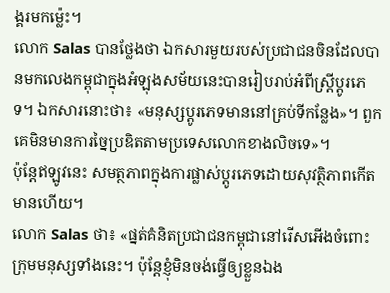ង្គរមកម៉្លេះ។
លោក Salas បានថ្លែងថា ឯកសារមួយរបស់ប្រជាជនចិនដែលបានមកលេងកម្ពុជាក្នុងអំឡុងសម័យនេះបានរៀបរាប់អំពីស្រ្តីប្តូរភេទ។ ឯកសារនោះថា៖ «មនុស្សប្តូរភេទមាននៅគ្រប់ទីកន្លែង»។ ពួកគេមិនមានការច្នៃប្រឌិតតាមប្រទេសលោកខាងលិចទេ»។
ប៉ុន្តែឥឡូវនេះ សមត្ថភាពក្នុងការផ្លាស់ប្តូរភេទដោយសុវត្ថិភាពកើតមានហើយ។
លោក Salas ថា៖ «ផ្នត់គំនិតប្រជាជនកម្ពុជានៅរើសអើងចំពោះក្រុមមនុស្សទាំងនេះ។ ប៉ុន្តែខ្ញុំមិនចង់ធ្វើឲ្យខ្លួនឯង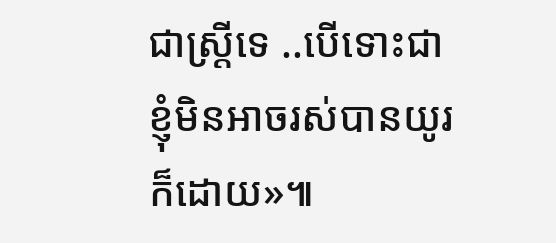ជាស្រ្តីទេ ..បើទោះជាខ្ញុំមិនអាចរស់បានយូរក៏ដោយ»៕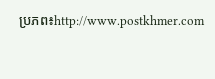ប្រភព៖http://www.postkhmer.com